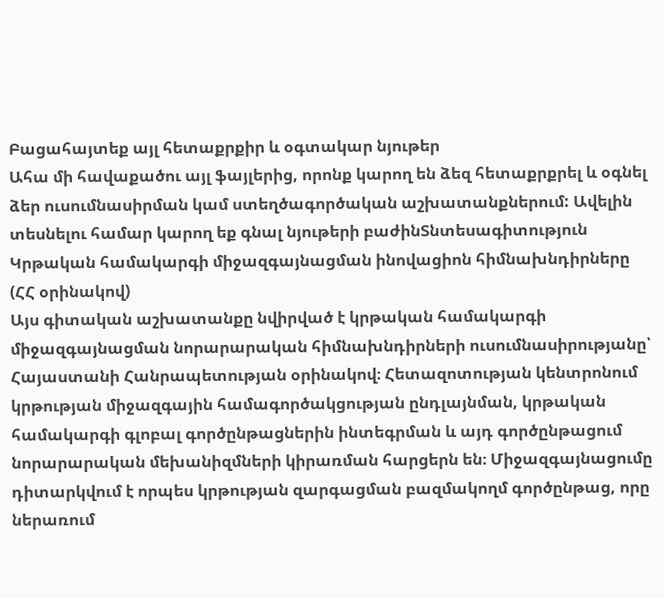Բացահայտեք այլ հետաքրքիր և օգտակար նյութեր
Ահա մի հավաքածու այլ ֆայլերից, որոնք կարող են ձեզ հետաքրքրել և օգնել ձեր ուսումնասիրման կամ ստեղծագործական աշխատանքներում: Ավելին տեսնելու համար կարող եք գնալ նյութերի բաժինՏնտեսագիտություն
Կրթական համակարգի միջազգայնացման ինովացիոն հիմնախնդիրները (ՀՀ օրինակով)
Այս գիտական աշխատանքը նվիրված է կրթական համակարգի միջազգայնացման նորարարական հիմնախնդիրների ուսումնասիրությանը՝ Հայաստանի Հանրապետության օրինակով։ Հետազոտության կենտրոնում կրթության միջազգային համագործակցության ընդլայնման, կրթական համակարգի գլոբալ գործընթացներին ինտեգրման և այդ գործընթացում նորարարական մեխանիզմների կիրառման հարցերն են։ Միջազգայնացումը դիտարկվում է որպես կրթության զարգացման բազմակողմ գործընթաց, որը ներառում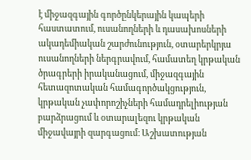է միջազգային գործընկերային կապերի հաստատում, ուսանողների և դասախոսների ակադեմիական շարժունություն, օտարերկրյա ուսանողների ներգրավում, համատեղ կրթական ծրագրերի իրականացում, միջազգային հետազոտական համագործակցություն, կրթական չափորոշիչների համադրելիության բարձրացում և օտարալեզու կրթական միջավայրի զարգացում։ Աշխատության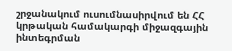շրջանակում ուսումնասիրվում են ՀՀ կրթական համակարգի միջազգային ինտեգրման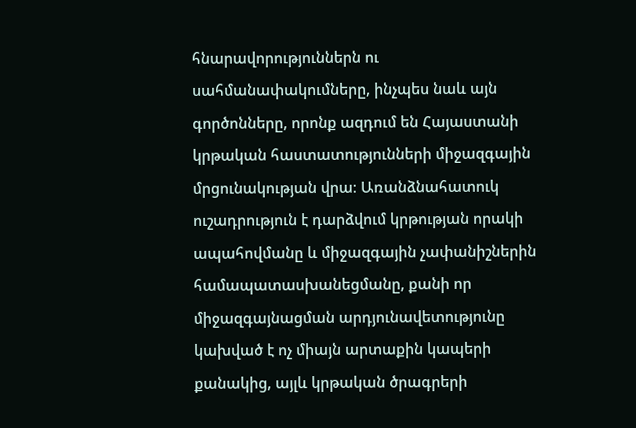հնարավորություններն ու սահմանափակումները, ինչպես նաև այն գործոնները, որոնք ազդում են Հայաստանի կրթական հաստատությունների միջազգային մրցունակության վրա։ Առանձնահատուկ ուշադրություն է դարձվում կրթության որակի ապահովմանը և միջազգային չափանիշներին համապատասխանեցմանը, քանի որ միջազգայնացման արդյունավետությունը կախված է ոչ միայն արտաքին կապերի քանակից, այլև կրթական ծրագրերի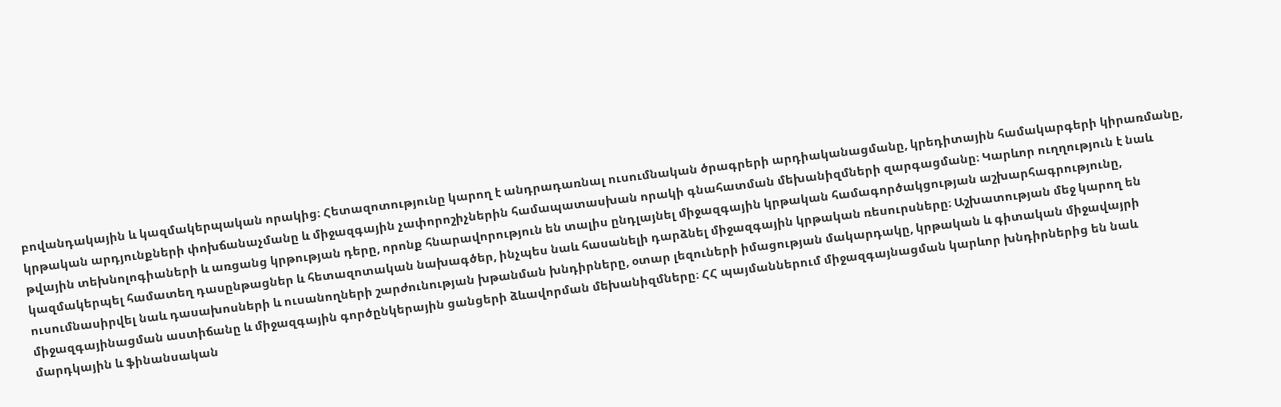բովանդակային և կազմակերպական որակից։ Հետազոտությունը կարող է անդրադառնալ ուսումնական ծրագրերի արդիականացմանը, կրեդիտային համակարգերի կիրառմանը, կրթական արդյունքների փոխճանաչմանը և միջազգային չափորոշիչներին համապատասխան որակի գնահատման մեխանիզմների զարգացմանը։ Կարևոր ուղղություն է նաև թվային տեխնոլոգիաների և առցանց կրթության դերը, որոնք հնարավորություն են տալիս ընդլայնել միջազգային կրթական համագործակցության աշխարհագրությունը, կազմակերպել համատեղ դասընթացներ և հետազոտական նախագծեր, ինչպես նաև հասանելի դարձնել միջազգային կրթական ռեսուրսները։ Աշխատության մեջ կարող են ուսումնասիրվել նաև դասախոսների և ուսանողների շարժունության խթանման խնդիրները, օտար լեզուների իմացության մակարդակը, կրթական և գիտական միջավայրի միջազգայինացման աստիճանը և միջազգային գործընկերային ցանցերի ձևավորման մեխանիզմները։ ՀՀ պայմաններում միջազգայնացման կարևոր խնդիրներից են նաև մարդկային և ֆինանսական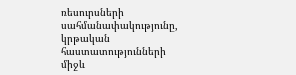ռեսուրսների սահմանափակությունը, կրթական հաստատությունների միջև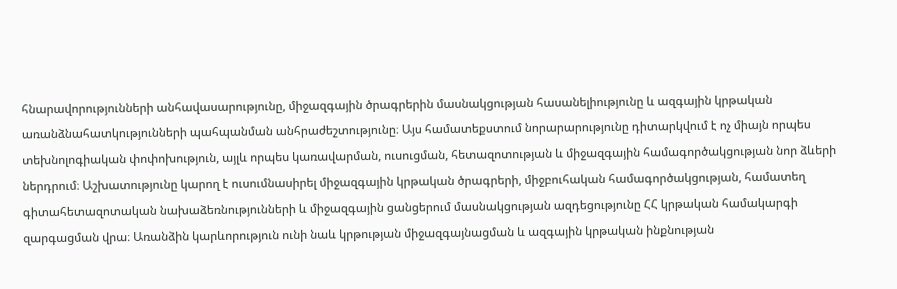հնարավորությունների անհավասարությունը, միջազգային ծրագրերին մասնակցության հասանելիությունը և ազգային կրթական առանձնահատկությունների պահպանման անհրաժեշտությունը։ Այս համատեքստում նորարարությունը դիտարկվում է ոչ միայն որպես տեխնոլոգիական փոփոխություն, այլև որպես կառավարման, ուսուցման, հետազոտության և միջազգային համագործակցության նոր ձևերի ներդրում։ Աշխատությունը կարող է ուսումնասիրել միջազգային կրթական ծրագրերի, միջբուհական համագործակցության, համատեղ գիտահետազոտական նախաձեռնությունների և միջազգային ցանցերում մասնակցության ազդեցությունը ՀՀ կրթական համակարգի զարգացման վրա։ Առանձին կարևորություն ունի նաև կրթության միջազգայնացման և ազգային կրթական ինքնության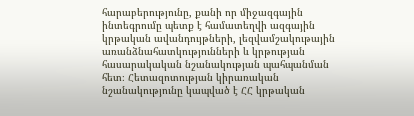հարաբերությունը, քանի որ միջազգային ինտեգրումը պետք է համատեղվի ազգային կրթական ավանդույթների, լեզվամշակութային առանձնահատկությունների և կրթության հասարակական նշանակության պահպանման հետ։ Հետազոտության կիրառական նշանակությունը կապված է ՀՀ կրթական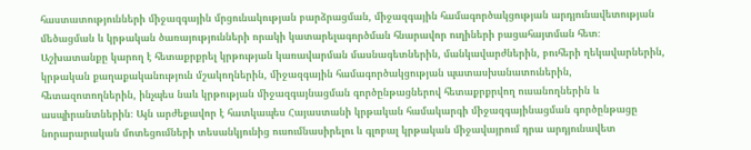հաստատությունների միջազգային մրցունակության բարձրացման, միջազգային համագործակցության արդյունավետության մեծացման և կրթական ծառայությունների որակի կատարելագործման հնարավոր ուղիների բացահայտման հետ։ Աշխատանքը կարող է հետաքրքրել կրթության կառավարման մասնագետներին, մանկավարժներին, բուհերի ղեկավարներին, կրթական քաղաքականություն մշակողներին, միջազգային համագործակցության պատասխանատուներին, հետազոտողներին, ինչպես նաև կրթության միջազգայնացման գործընթացներով հետաքրքրվող ուսանողներին և ասպիրանտներին։ Այն արժեքավոր է հատկապես Հայաստանի կրթական համակարգի միջազգայինացման գործընթացը նորարարական մոտեցումների տեսանկյունից ուսումնասիրելու և գլոբալ կրթական միջավայրում դրա արդյունավետ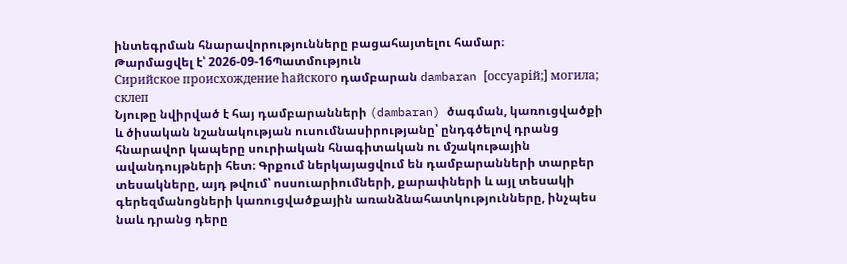ինտեգրման հնարավորությունները բացահայտելու համար։
Թարմացվել է՝ 2026-09-16Պատմություն
Сирийское происхождение hайского դամբարան dambaran [оссуарiй;] могила; склеп
Նյութը նվիրված է հայ դամբարանների (dambaran) ծագման, կառուցվածքի և ծիսական նշանակության ուսումնասիրությանը՝ ընդգծելով դրանց հնարավոր կապերը սուրիական հնագիտական ու մշակութային ավանդույթների հետ։ Գրքում ներկայացվում են դամբարանների տարբեր տեսակները, այդ թվում՝ ոսսուարիումների, քարափների և այլ տեսակի գերեզմանոցների կառուցվածքային առանձնահատկությունները, ինչպես նաև դրանց դերը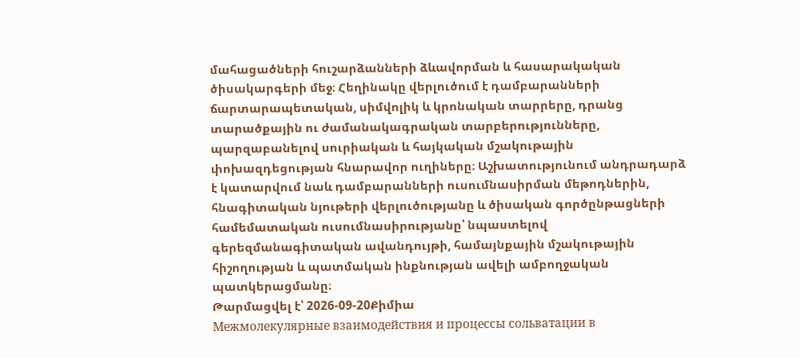մահացածների հուշարձանների ձևավորման և հասարակական ծիսակարգերի մեջ։ Հեղինակը վերլուծում է դամբարանների ճարտարապետական, սիմվոլիկ և կրոնական տարրերը, դրանց տարածքային ու ժամանակագրական տարբերությունները, պարզաբանելով սուրիական և հայկական մշակութային փոխազդեցության հնարավոր ուղիները։ Աշխատությունում անդրադարձ է կատարվում նաև դամբարանների ուսումնասիրման մեթոդներին, հնագիտական նյութերի վերլուծությանը և ծիսական գործընթացների համեմատական ուսումնասիրությանը՝ նպաստելով գերեզմանագիտական ավանդույթի, համայնքային մշակութային հիշողության և պատմական ինքնության ավելի ամբողջական պատկերացմանը։
Թարմացվել է՝ 2026-09-20Քիմիա
Межмолекулярные взаимодействия и процессы сольватации в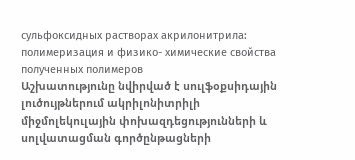сульфоксидных растворах акрилонитрила: полимеризация и физико- химические свойства полученных полимеров
Աշխատությունը նվիրված է սուլֆօքսիդային լուծույթներում ակրիլոնիտրիլի միջմոլեկուլային փոխազդեցությունների և սոլվատացման գործընթացների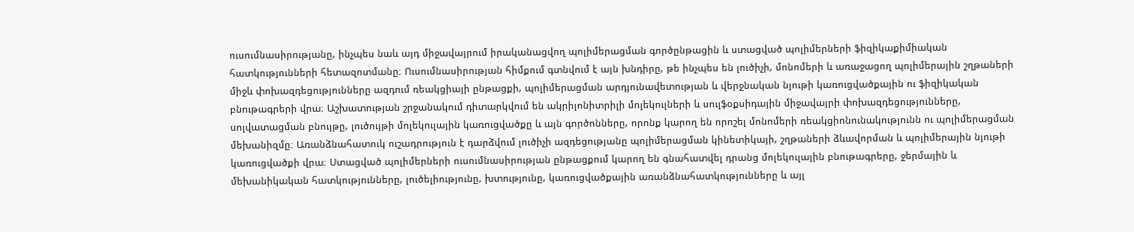ուսումնասիրությանը, ինչպես նաև այդ միջավայրում իրականացվող պոլիմերացման գործընթացին և ստացված պոլիմերների ֆիզիկաքիմիական հատկությունների հետազոտմանը։ Ուսումնասիրության հիմքում գտնվում է այն խնդիրը, թե ինչպես են լուծիչի, մոնոմերի և առաջացող պոլիմերային շղթաների միջև փոխազդեցությունները ազդում ռեակցիայի ընթացքի, պոլիմերացման արդյունավետության և վերջնական նյութի կառուցվածքային ու ֆիզիկական բնութագրերի վրա։ Աշխատության շրջանակում դիտարկվում են ակրիլոնիտրիլի մոլեկուլների և սուլֆօքսիդային միջավայրի փոխազդեցությունները, սոլվատացման բնույթը, լուծույթի մոլեկուլային կառուցվածքը և այն գործոնները, որոնք կարող են որոշել մոնոմերի ռեակցիոնունակությունն ու պոլիմերացման մեխանիզմը։ Առանձնահատուկ ուշադրություն է դարձվում լուծիչի ազդեցությանը պոլիմերացման կինետիկայի, շղթաների ձևավորման և պոլիմերային նյութի կառուցվածքի վրա։ Ստացված պոլիմերների ուսումնասիրության ընթացքում կարող են գնահատվել դրանց մոլեկուլային բնութագրերը, ջերմային և մեխանիկական հատկությունները, լուծելիությունը, խտությունը, կառուցվածքային առանձնահատկությունները և այլ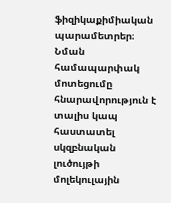ֆիզիկաքիմիական պարամետրեր։ Նման համապարփակ մոտեցումը հնարավորություն է տալիս կապ հաստատել սկզբնական լուծույթի մոլեկուլային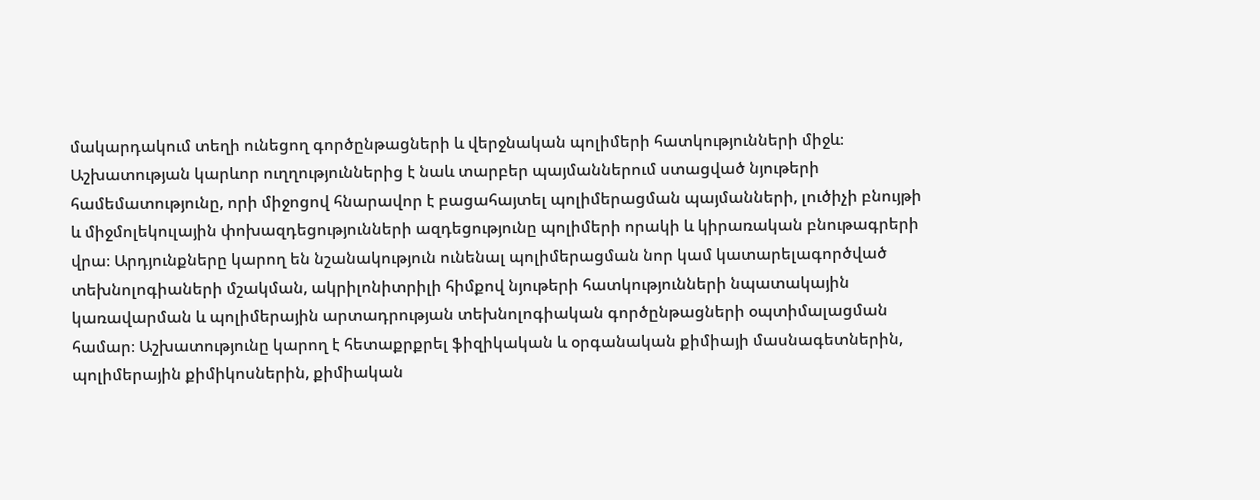մակարդակում տեղի ունեցող գործընթացների և վերջնական պոլիմերի հատկությունների միջև։ Աշխատության կարևոր ուղղություններից է նաև տարբեր պայմաններում ստացված նյութերի համեմատությունը, որի միջոցով հնարավոր է բացահայտել պոլիմերացման պայմանների, լուծիչի բնույթի և միջմոլեկուլային փոխազդեցությունների ազդեցությունը պոլիմերի որակի և կիրառական բնութագրերի վրա։ Արդյունքները կարող են նշանակություն ունենալ պոլիմերացման նոր կամ կատարելագործված տեխնոլոգիաների մշակման, ակրիլոնիտրիլի հիմքով նյութերի հատկությունների նպատակային կառավարման և պոլիմերային արտադրության տեխնոլոգիական գործընթացների օպտիմալացման համար։ Աշխատությունը կարող է հետաքրքրել ֆիզիկական և օրգանական քիմիայի մասնագետներին, պոլիմերային քիմիկոսներին, քիմիական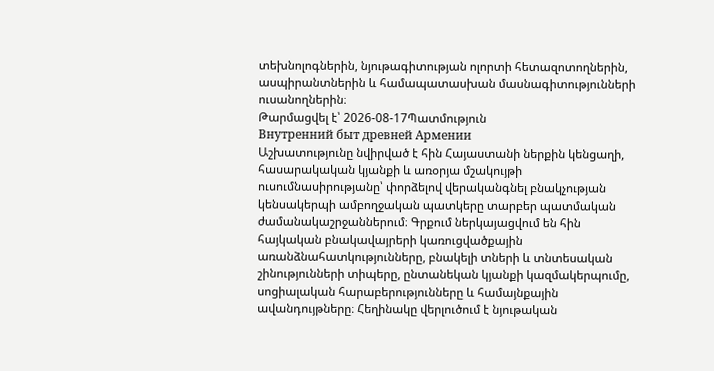տեխնոլոգներին, նյութագիտության ոլորտի հետազոտողներին, ասպիրանտներին և համապատասխան մասնագիտությունների ուսանողներին։
Թարմացվել է՝ 2026-08-17Պատմություն
Внутренний быт древней Армении
Աշխատությունը նվիրված է հին Հայաստանի ներքին կենցաղի, հասարակական կյանքի և առօրյա մշակույթի ուսումնասիրությանը՝ փորձելով վերականգնել բնակչության կենսակերպի ամբողջական պատկերը տարբեր պատմական ժամանակաշրջաններում։ Գրքում ներկայացվում են հին հայկական բնակավայրերի կառուցվածքային առանձնահատկությունները, բնակելի տների և տնտեսական շինությունների տիպերը, ընտանեկան կյանքի կազմակերպումը, սոցիալական հարաբերությունները և համայնքային ավանդույթները։ Հեղինակը վերլուծում է նյութական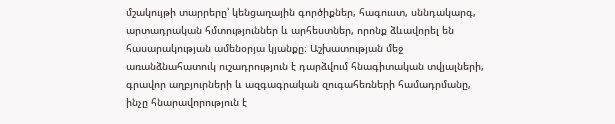մշակույթի տարրերը՝ կենցաղային գործիքներ, հագուստ, սննդակարգ, արտադրական հմտություններ և արհեստներ, որոնք ձևավորել են հասարակության ամենօրյա կյանքը։ Աշխատության մեջ առանձնահատուկ ուշադրություն է դարձվում հնագիտական տվյալների, գրավոր աղբյուրների և ազգագրական զուգահեռների համադրմանը, ինչը հնարավորություն է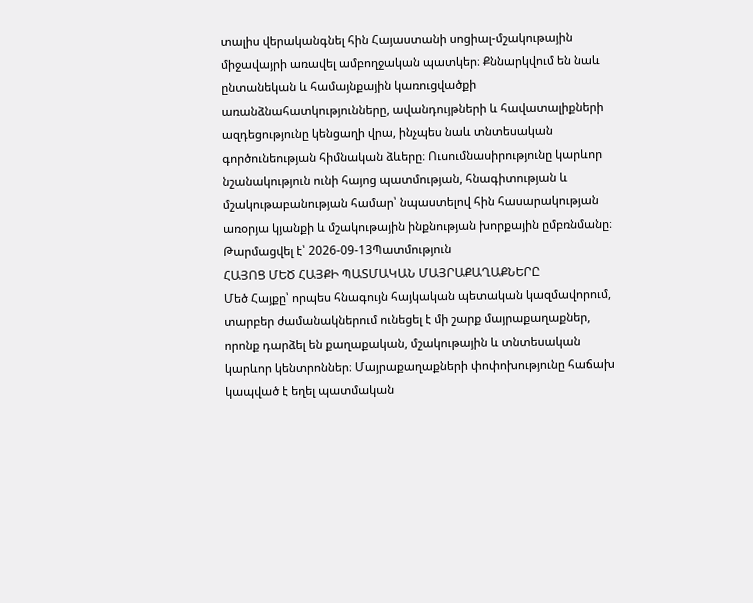տալիս վերականգնել հին Հայաստանի սոցիալ-մշակութային միջավայրի առավել ամբողջական պատկեր։ Քննարկվում են նաև ընտանեկան և համայնքային կառուցվածքի առանձնահատկությունները, ավանդույթների և հավատալիքների ազդեցությունը կենցաղի վրա, ինչպես նաև տնտեսական գործունեության հիմնական ձևերը։ Ուսումնասիրությունը կարևոր նշանակություն ունի հայոց պատմության, հնագիտության և մշակութաբանության համար՝ նպաստելով հին հասարակության առօրյա կյանքի և մշակութային ինքնության խորքային ըմբռնմանը։
Թարմացվել է՝ 2026-09-13Պատմություն
ՀԱՅՈՑ ՄԵԾ ՀԱՅՔԻ ՊԱՏՄԱԿԱՆ ՄԱՅՐԱՔԱՂԱՔՆԵՐԸ
Մեծ Հայքը՝ որպես հնագույն հայկական պետական կազմավորում, տարբեր ժամանակներում ունեցել է մի շարք մայրաքաղաքներ, որոնք դարձել են քաղաքական, մշակութային և տնտեսական կարևոր կենտրոններ։ Մայրաքաղաքների փոփոխությունը հաճախ կապված է եղել պատմական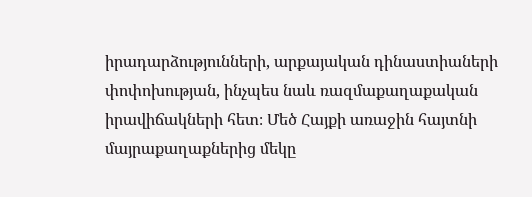իրադարձությունների, արքայական դինաստիաների փոփոխության, ինչպես նաև ռազմաքաղաքական իրավիճակների հետ։ Մեծ Հայքի առաջին հայտնի մայրաքաղաքներից մեկը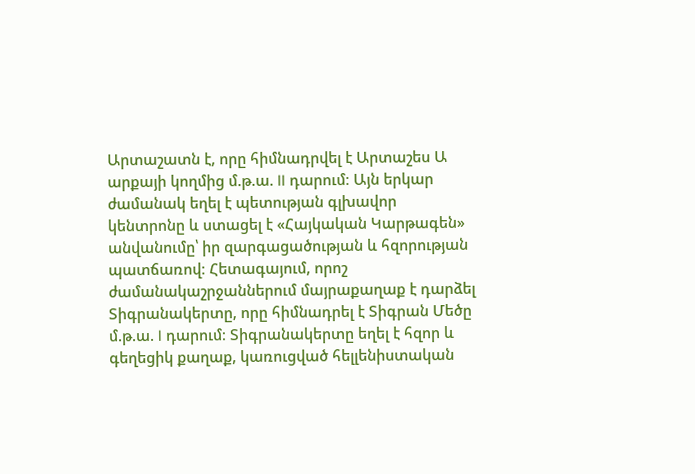Արտաշատն է, որը հիմնադրվել է Արտաշես Ա արքայի կողմից մ.թ.ա. II դարում։ Այն երկար ժամանակ եղել է պետության գլխավոր կենտրոնը և ստացել է «Հայկական Կարթագեն» անվանումը՝ իր զարգացածության և հզորության պատճառով։ Հետագայում, որոշ ժամանակաշրջաններում մայրաքաղաք է դարձել Տիգրանակերտը, որը հիմնադրել է Տիգրան Մեծը մ.թ.ա. I դարում։ Տիգրանակերտը եղել է հզոր և գեղեցիկ քաղաք, կառուցված հելլենիստական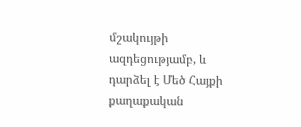մշակույթի ազդեցությամբ, և դարձել է Մեծ Հայքի քաղաքական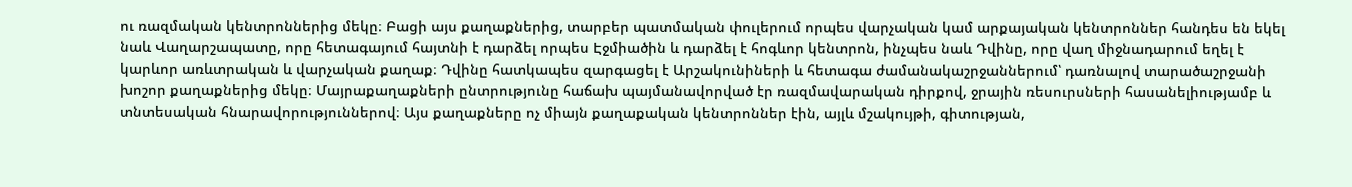ու ռազմական կենտրոններից մեկը։ Բացի այս քաղաքներից, տարբեր պատմական փուլերում որպես վարչական կամ արքայական կենտրոններ հանդես են եկել նաև Վաղարշապատը, որը հետագայում հայտնի է դարձել որպես Էջմիածին և դարձել է հոգևոր կենտրոն, ինչպես նաև Դվինը, որը վաղ միջնադարում եղել է կարևոր առևտրական և վարչական քաղաք։ Դվինը հատկապես զարգացել է Արշակունիների և հետագա ժամանակաշրջաններում՝ դառնալով տարածաշրջանի խոշոր քաղաքներից մեկը։ Մայրաքաղաքների ընտրությունը հաճախ պայմանավորված էր ռազմավարական դիրքով, ջրային ռեսուրսների հասանելիությամբ և տնտեսական հնարավորություններով։ Այս քաղաքները ոչ միայն քաղաքական կենտրոններ էին, այլև մշակույթի, գիտության,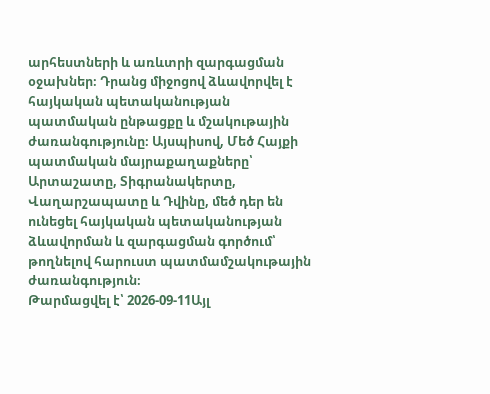արհեստների և առևտրի զարգացման օջախներ։ Դրանց միջոցով ձևավորվել է հայկական պետականության պատմական ընթացքը և մշակութային ժառանգությունը։ Այսպիսով, Մեծ Հայքի պատմական մայրաքաղաքները՝ Արտաշատը, Տիգրանակերտը, Վաղարշապատը և Դվինը, մեծ դեր են ունեցել հայկական պետականության ձևավորման և զարգացման գործում՝ թողնելով հարուստ պատմամշակութային ժառանգություն։
Թարմացվել է՝ 2026-09-11Այլ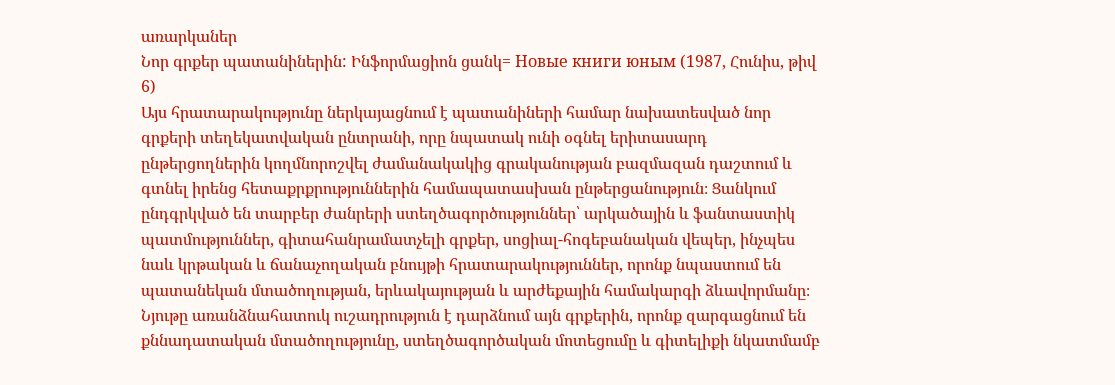առարկաներ
Նոր գրքեր պատանիներին: Ինֆորմացիոն ցանկ= Новые книги юным (1987, Հունիս, թիվ 6)
Այս հրատարակությունը ներկայացնում է պատանիների համար նախատեսված նոր գրքերի տեղեկատվական ընտրանի, որը նպատակ ունի օգնել երիտասարդ ընթերցողներին կողմնորոշվել ժամանակակից գրականության բազմազան դաշտում և գտնել իրենց հետաքրքրություններին համապատասխան ընթերցանություն։ Ցանկում ընդգրկված են տարբեր ժանրերի ստեղծագործություններ՝ արկածային և ֆանտաստիկ պատմություններ, գիտահանրամատչելի գրքեր, սոցիալ-հոգեբանական վեպեր, ինչպես նաև կրթական և ճանաչողական բնույթի հրատարակություններ, որոնք նպաստում են պատանեկան մտածողության, երևակայության և արժեքային համակարգի ձևավորմանը։ Նյութը առանձնահատուկ ուշադրություն է դարձնում այն գրքերին, որոնք զարգացնում են քննադատական մտածողությունը, ստեղծագործական մոտեցումը և գիտելիքի նկատմամբ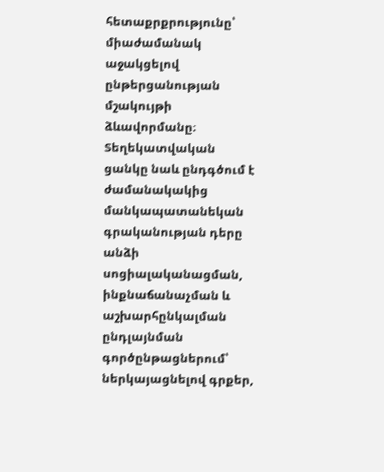հետաքրքրությունը՝ միաժամանակ աջակցելով ընթերցանության մշակույթի ձևավորմանը։ Տեղեկատվական ցանկը նաև ընդգծում է ժամանակակից մանկապատանեկան գրականության դերը անձի սոցիալականացման, ինքնաճանաչման և աշխարհընկալման ընդլայնման գործընթացներում՝ ներկայացնելով գրքեր,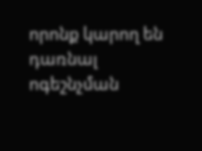որոնք կարող են դառնալ ոգեշնչման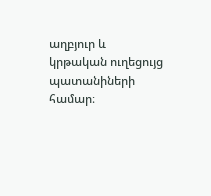աղբյուր և կրթական ուղեցույց պատանիների համար։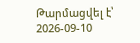Թարմացվել է՝ 2026-09-10